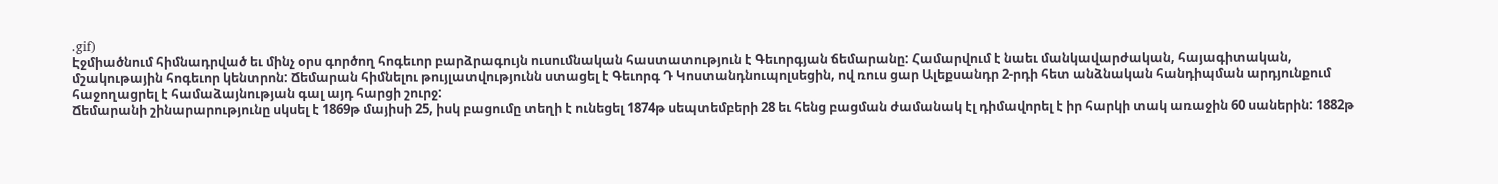.gif)
Էջմիածնում հիմնադրված եւ մինչ օրս գործող հոգեւոր բարձրագույն ուսումնական հաստատություն է Գեւորգյան ճեմարանը: Համարվում է նաեւ մանկավարժական, հայագիտական, մշակութային հոգեւոր կենտրոն: Ճեմարան հիմնելու թույլատվությունն ստացել է Գեւորգ Դ Կոստանդնուպոլսեցին, ով ռուս ցար Ալեքսանդր 2-րդի հետ անձնական հանդիպման արդյունքում հաջողացրել է համաձայնության գալ այդ հարցի շուրջ:
Ճեմարանի շինարարությունը սկսել է 1869թ մայիսի 25, իսկ բացումը տեղի է ունեցել 1874թ սեպտեմբերի 28 եւ հենց բացման ժամանակ էլ դիմավորել է իր հարկի տակ առաջին 60 սաներին: 1882թ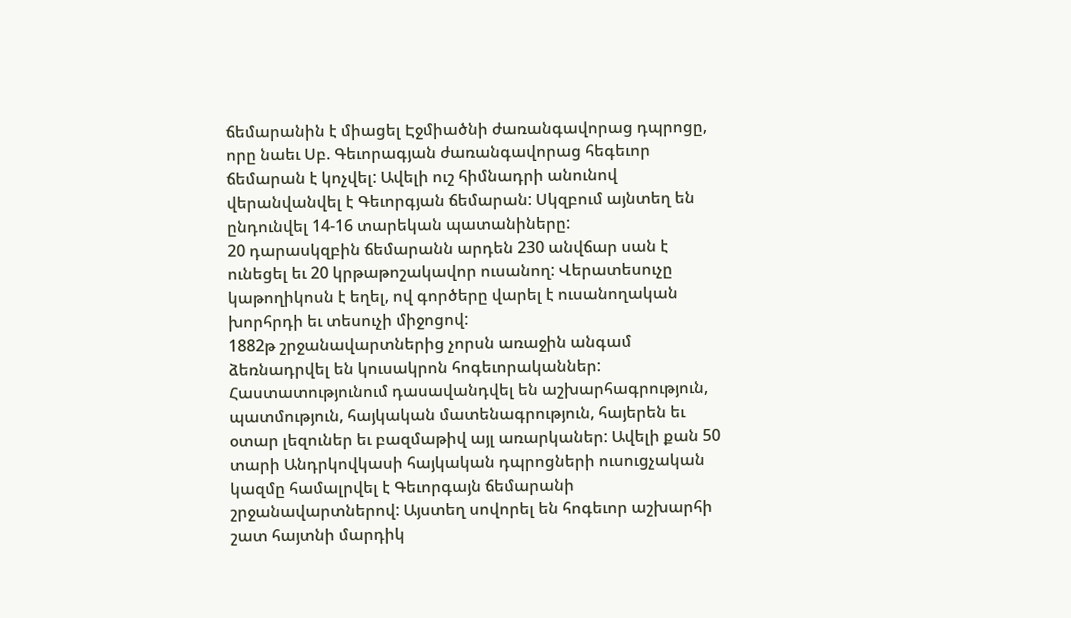ճեմարանին է միացել Էջմիածնի ժառանգավորաց դպրոցը, որը նաեւ Սբ. Գեւորագյան ժառանգավորաց հեգեւոր ճեմարան է կոչվել: Ավելի ուշ հիմնադրի անունով վերանվանվել է Գեւորգյան ճեմարան: Սկզբում այնտեղ են ընդունվել 14-16 տարեկան պատանիները:
20 դարասկզբին ճեմարանն արդեն 230 անվճար սան է ունեցել եւ 20 կրթաթոշակավոր ուսանող: Վերատեսուչը կաթողիկոսն է եղել, ով գործերը վարել է ուսանողական խորհրդի եւ տեսուչի միջոցով:
1882թ շրջանավարտներից չորսն առաջին անգամ ձեռնադրվել են կուսակրոն հոգեւորականներ:
Հաստատությունում դասավանդվել են աշխարհագրություն, պատմություն, հայկական մատենագրություն, հայերեն եւ օտար լեզուներ եւ բազմաթիվ այլ առարկաներ: Ավելի քան 50 տարի Անդրկովկասի հայկական դպրոցների ուսուցչական կազմը համալրվել է Գեւորգայն ճեմարանի շրջանավարտներով: Այստեղ սովորել են հոգեւոր աշխարհի շատ հայտնի մարդիկ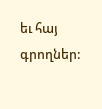եւ հայ գրողներ: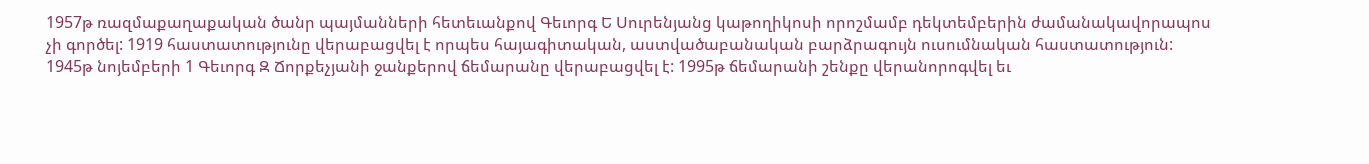1957թ ռազմաքաղաքական ծանր պայմանների հետեւանքով Գեւորգ Ե Սուրենյանց կաթողիկոսի որոշմամբ դեկտեմբերին ժամանակավորապոս չի գործել: 1919 հաստատությունը վերաբացվել է որպես հայագիտական, աստվածաբանական բարձրագույն ուսումնական հաստատություն:
1945թ նոյեմբերի 1 Գեւորգ Զ Ճորքեչյանի ջանքերով ճեմարանը վերաբացվել է: 1995թ ճեմարանի շենքը վերանորոգվել եւ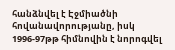հանձնվել է Էջմիածնի հովանավորությանը, իսկ 1996-97թթ հիմնովին է նորոգվել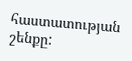հաստատության շենքը: